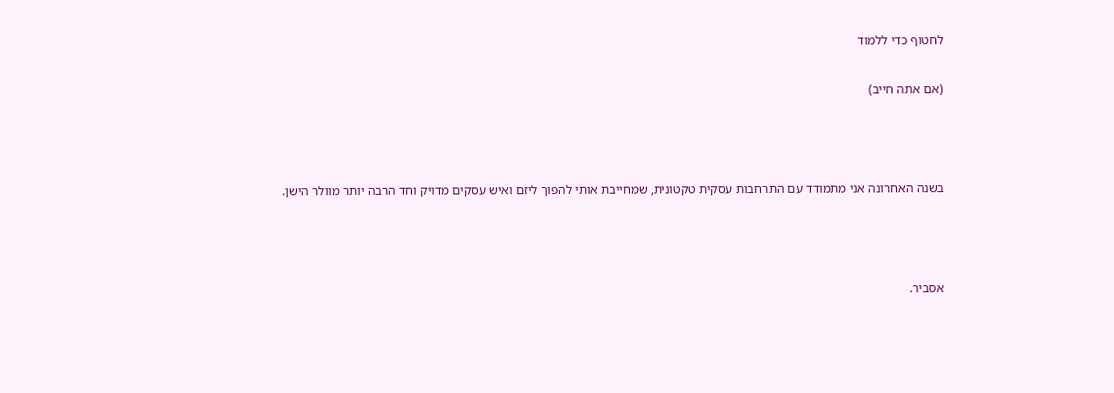לחטוף כדי ללמוד

(אם אתה חייב)



בשנה האחרונה אני מתמודד עם התרחבות עסקית טקטונית, שמחייבת אותי להפוך ליזם ואיש עסקים מדויק וחד הרבה יותר מוולר הישן.



אסביר.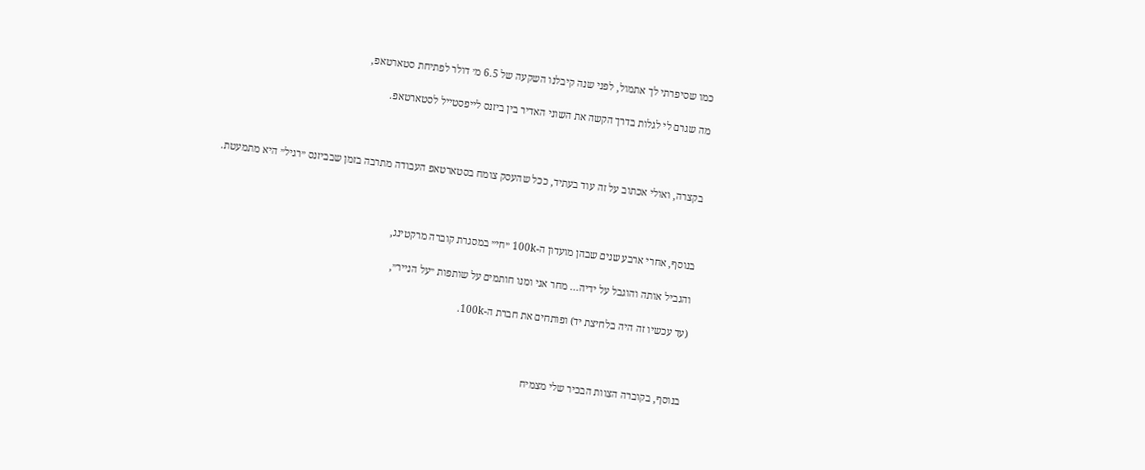כמו שסיפרתי לך אתמול, לפני שנה קיבלנו השקעה של 6.5 מ׳ דולר לפתיחת סטארטאפ,

מה שגרם לי לגלות בדרך הקשה את השוני האדיר בין ביזנס לייפסטייל לסטארטאפ.



בקצרה, ואולי אכתוב על זה עוד בעתיד, ככל שהעסק צומח בסטארטאפ העבודה מתרבה בזמן שבביזנס ״רגיל״ היא מתמעטת.



בנוסף, אחרי ארבע שנים שבהן מועדון ה-100k ״חי״ במסגרת קוברה מרקטינג,

והגביל אותה והוגבל על ידיה... מחר אני ומנו חותמים על שותפות ״על הנייר״,

(עד עכשיו זה היה בלחיצת יד) ופותחים את חברת ה-100k.



בנוסף, בקוברה הצוות הבכיר שלי מצמיח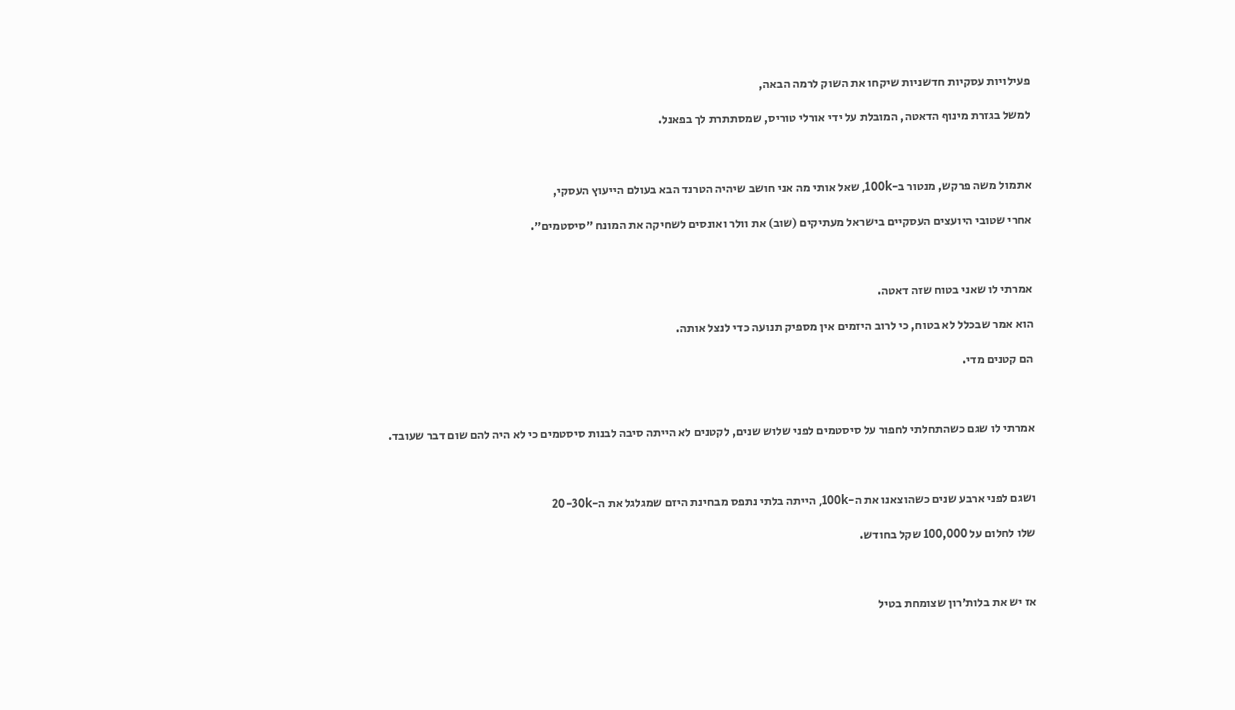פעילויות עסקיות חדשניות שיקחו את השוק לרמה הבאה,

למשל בגזרת מינוף הדאטה, המובלת על ידי אורלי טוריס, שמסתתרת לך בפאנל.



אתמול משה פרקש, מנטור ב-100k, שאל אותי מה אני חושב שיהיה הטרנד הבא בעולם הייעוץ העסקי,

אחרי שטובי היועצים העסקיים בישראל מעתיקים (שוב) את וולר ואונסים לשחיקה את המונח ״סיסטמים״.



אמרתי לו שאני בטוח שזה דאטה.

הוא אמר שבכלל לא בטוח, כי לרוב היזמים אין מספיק תנועה כדי לנצל אותה.

הם קטנים מדי.



אמרתי לו שגם כשהתחלתי לחפור על סיסטמים לפני שלוש שנים, לקטנים לא הייתה סיבה לבנות סיסטמים כי לא היה להם שום דבר שעובד.



ושגם לפני ארבע שנים כשהוצאנו את ה-100k, הייתה בלתי נתפס מבחינת היזם שמגלגל את ה-20-30k

שלו לחלום על 100,000 שקל בחודש.



אז יש את בלות׳רון שצומחת בטיל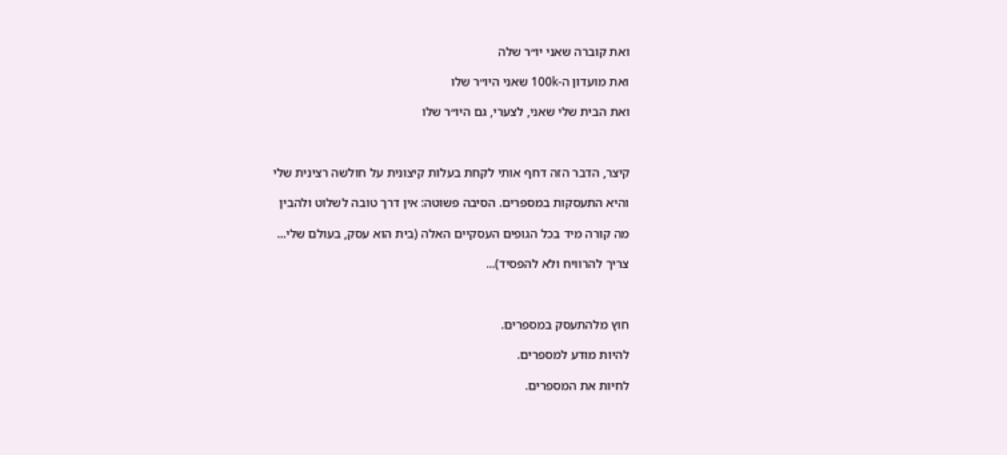ואת קוברה שאני יו״ר שלה

ואת מועדון ה-100k שאני היו״ר שלו

ואת הבית שלי שאני, לצערי, גם היו״ר שלו



קיצר, הדבר הזה דחף אותי לקחת בעלות קיצונית על חולשה רצינית שלי

והיא התעסקות במספרים. הסיבה פשוטה: אין דרך טובה לשלוט ולהבין

מה קורה מיד בכל הגופים העסקיים האלה (בית הוא עסק, בעולם שלי...

צריך להרוויח ולא להפסיד)...



חוץ מלהתעסק במספרים.

להיות מודע למספרים.

לחיות את המספרים.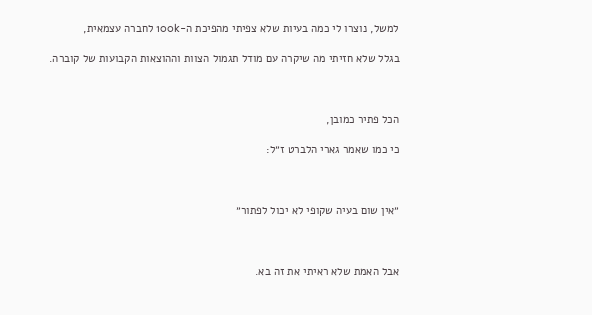למשל, נוצרו לי כמה בעיות שלא צפיתי מהפיכת ה-100k לחברה עצמאית,

בגלל שלא חזיתי מה שיקרה עם מודל תגמול הצוות וההוצאות הקבועות של קוברה.



הכל פתיר כמובן,

כי כמו שאמר גארי הלברט ז״ל:



״אין שום בעיה שקופי לא יכול לפתור״



אבל האמת שלא ראיתי את זה בא.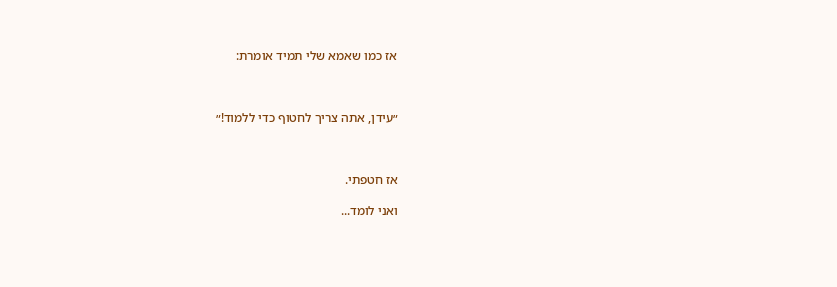אז כמו שאמא שלי תמיד אומרת:



״עידן, אתה צריך לחטוף כדי ללמוד!״



אז חטפתי.

ואני לומד...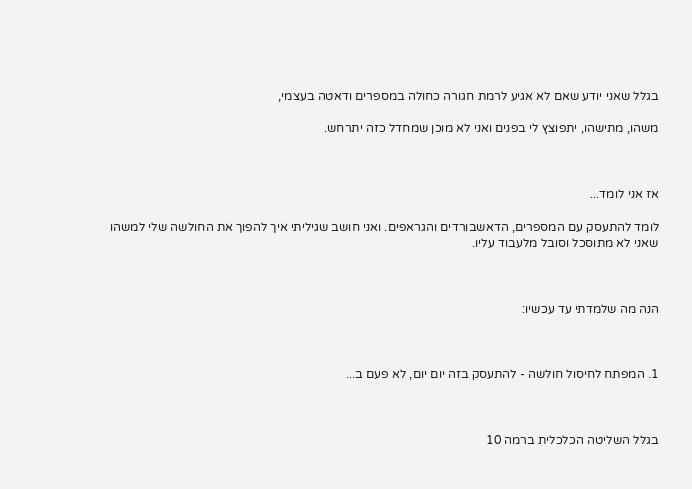בגלל שאני יודע שאם לא אגיע לרמת חגורה כחולה במספרים ודאטה בעצמי,

משהו, מתישהו, יתפוצץ לי בפנים ואני לא מוכן שמחדל כזה יתרחש.



אז אני לומד...

לומד להתעסק עם המספרים, הדאשבורדים והגראפים. ואני חושב שגיליתי איך להפוך את החולשה שלי למשהו שאני לא מתוסכל וסובל מלעבוד עליו.



הנה מה שלמדתי עד עכשיו:



1. המפתח לחיסול חולשה - להתעסק בזה יום יום, לא פעם ב...



בגלל השליטה הכלכלית ברמה 10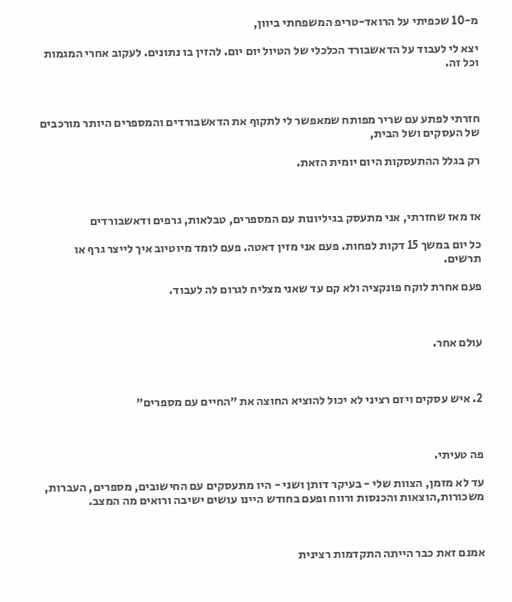מ-10 שכפיתי על הרואד-טריפ המשפחתי ביוון,

יצא לי לעבוד על הדאשבורד הכלכלי של הטיול יום יום. להזין בו נתונים. לעקוב אחרי המגמות וכל זה.



חזרתי לפתע עם שריר מפותח שמאפשר לי לתקוף את הדאשבורדים והמספרים היותר מורכבים של העסקים ושל הבית,

רק בגלל ההתעסקות היום יומית הזאת.



אז מאז שחזרתי, אני מתעסק בגיליונות עם המספרים, טבלאות, גרפים ודאשבורדים

כל יום במשך 15 דקות לפחות. פעם אני מזין דאטה. פעם לומד מיוטיוב איך לייצר גרף או תרשים.

פעם אחרת לוקח פונקציה ולא קם עד שאני מצליח לגרום לה לעבוד.



עולם אחר.



2. איש עסקים ויזם רציני לא יכול להוציא החוצה את ״החיים עם מספרים״



פה טעיתי.

עד לא מזמן, הצוות שלי - בעיקר דותן ושני - היו מתעסקים עם החישובים, מספרים, העברות, משכורות,הוצאות והכנסות ורווח ופעם בחודש היינו עושים ישיבה ורואים מה המצב.



אמנם זאת כבר הייתה התקדמות רצינית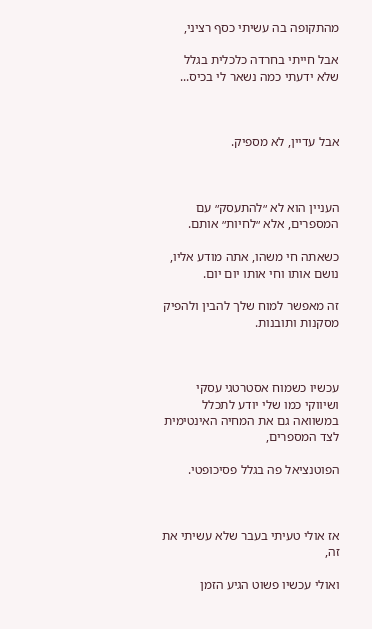מהתקופה בה עשיתי כסף רציני,

אבל חייתי בחרדה כלכלית בגלל שלא ידעתי כמה נשאר לי בכיס...



אבל עדיין, לא מספיק.



העניין הוא לא ״להתעסק״ עם המספרים, אלא ״לחיות״ אותם.

כשאתה חי משהו, אתה מודע אליו, נושם אותו וחי אותו יום יום.

זה מאפשר למוח שלך להבין ולהפיק מסקנות ותובנות.



עכשיו כשמוח אסטרטגי עסקי ושיווקי כמו שלי יודע לתכלל במשוואה גם את המחיה האינטימית לצד המספרים,

הפוטנציאל פה בגלל פסיכופטי.



אז אולי טעיתי בעבר שלא עשיתי את זה,

ואולי עכשיו פשוט הגיע הזמן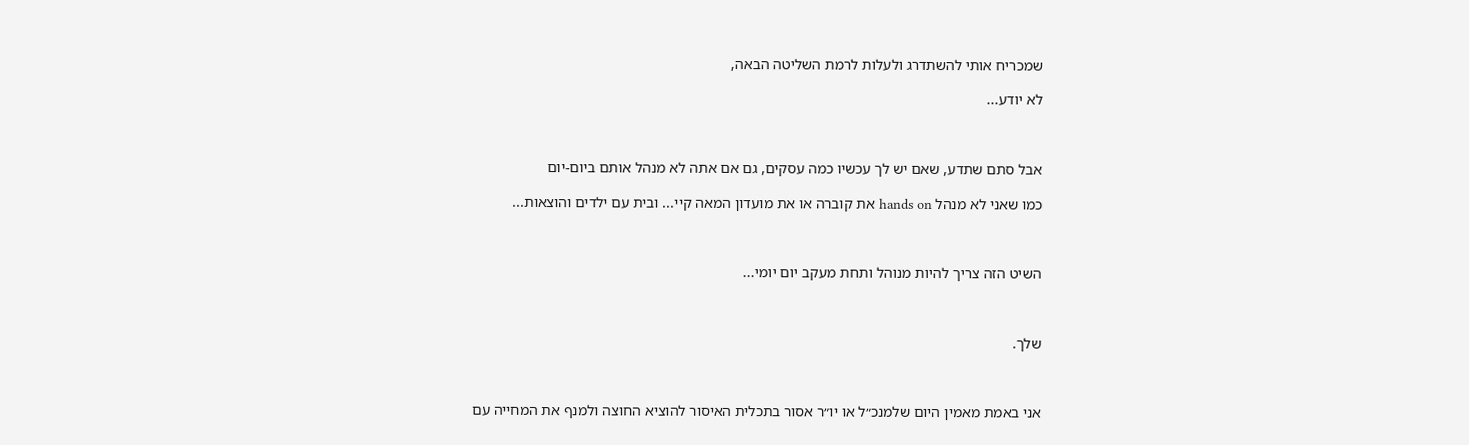שמכריח אותי להשתדרג ולעלות לרמת השליטה הבאה,

לא יודע...



אבל סתם שתדע, שאם יש לך עכשיו כמה עסקים, גם אם אתה לא מנהל אותם ביום-יום

כמו שאני לא מנהל hands on את קוברה או את מועדון המאה קיי... ובית עם ילדים והוצאות...



השיט הזה צריך להיות מנוהל ותחת מעקב יום יומי...



שלך.



אני באמת מאמין היום שלמנכ״ל או יו״ר אסור בתכלית האיסור להוציא החוצה ולמנף את המחייה עם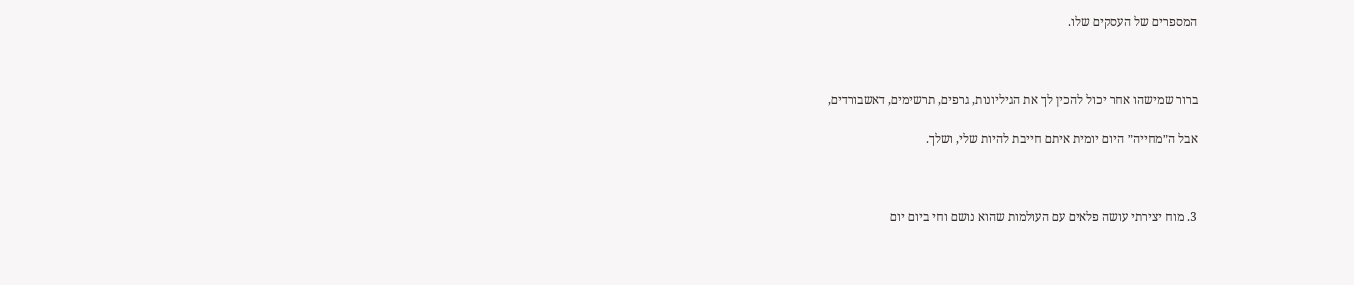המספרים של העסקים שלו.



ברור שמישהו אחר יכול להכין לך את הגיליונות, גרפים, תרשימים, דאשבורדים,

אבל ה״מחייה״ היום יומית איתם חייבת להיות שלי, ושלך.



3. מוח יצירתי עושה פלאים עם העולמות שהוא נושם וחי ביום יום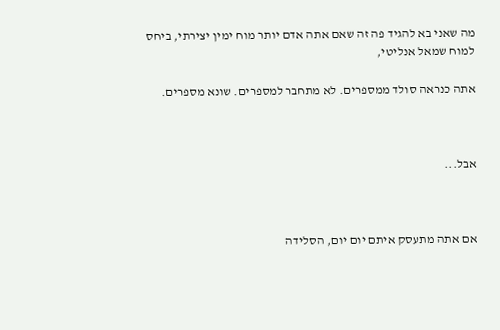מה שאני בא להגיד פה זה שאם אתה אדם יותר מוח ימין יצירתי, ביחס למוח שמאל אנליטי,

אתה כנראה סולד ממספרים. לא מתחבר למספרים. שונא מספרים.



אבל...



אם אתה מתעסק איתם יום יום, הסלידה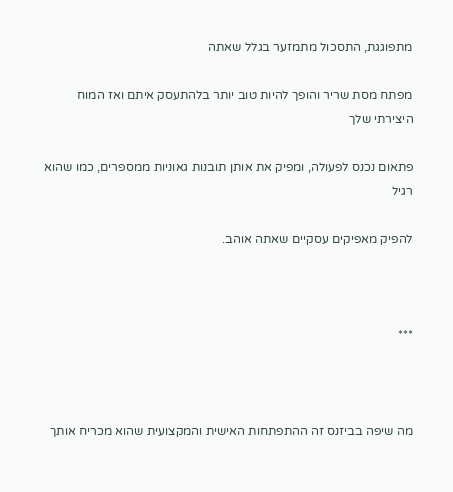מתפוגגת, התסכול מתמזער בגלל שאתה

מפתח מסת שריר והופך להיות טוב יותר בלהתעסק איתם ואז המוח היצירתי שלך

פתאום נכנס לפעולה, ומפיק את אותן תובנות גאוניות ממספרים, כמו שהוא רגיל

להפיק מאפיקים עסקיים שאתה אוהב.



***



מה שיפה בביזנס זה ההתפתחות האישית והמקצועית שהוא מכריח אותך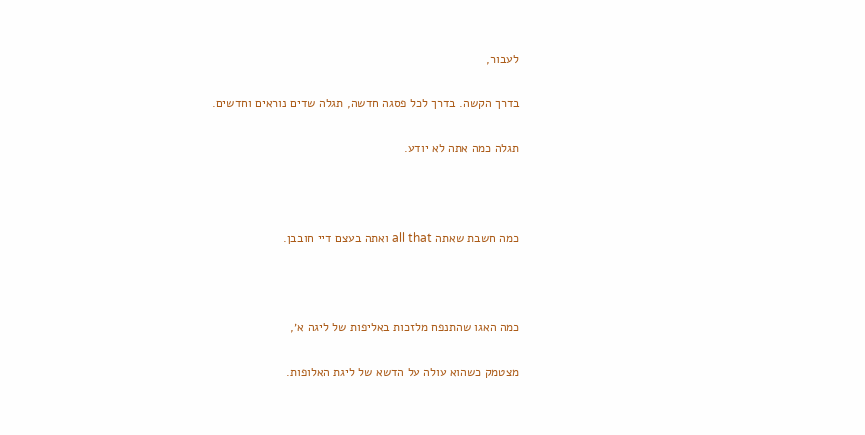לעבור,

בדרך הקשה. בדרך לכל פסגה חדשה, תגלה שדים נוראים וחדשים.

תגלה כמה אתה לא יודע.



כמה חשבת שאתה all that ואתה בעצם דיי חובבן.



כמה האגו שהתנפח מלזכות באליפות של ליגה א׳,

מצטמק כשהוא עולה על הדשא של ליגת האלופות.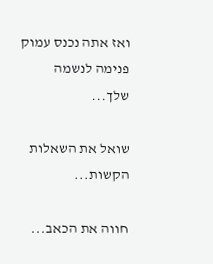ואז אתה נכנס עמוק פנימה לנשמה שלך...

שואל את השאלות הקשות...

חווה את הכאב...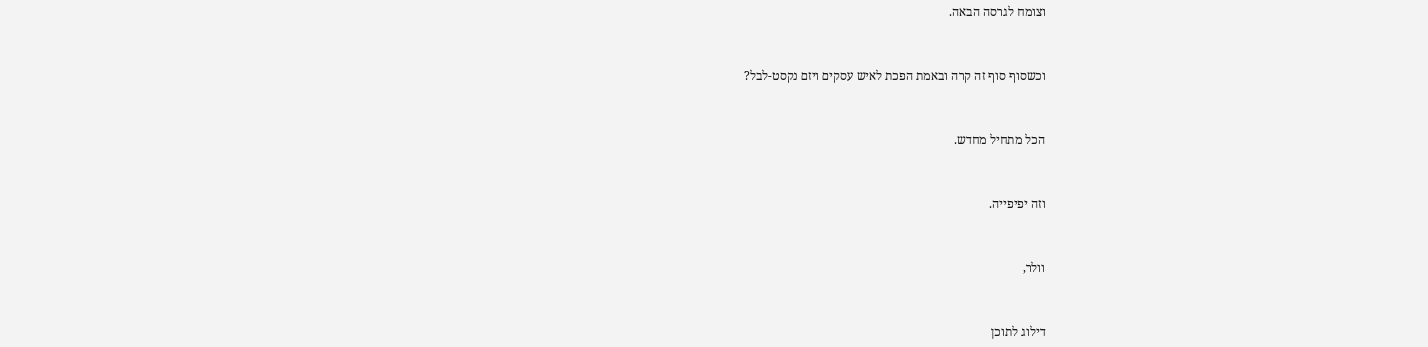וצומח לגרסה הבאה.



וכשסוף סוף זה קרה ובאמת הפכת לאיש עסקים ויזם נקסט-לבל?



הכל מתחיל מחדש.



וזה יפיפייה.



וולר,



דילוג לתוכן